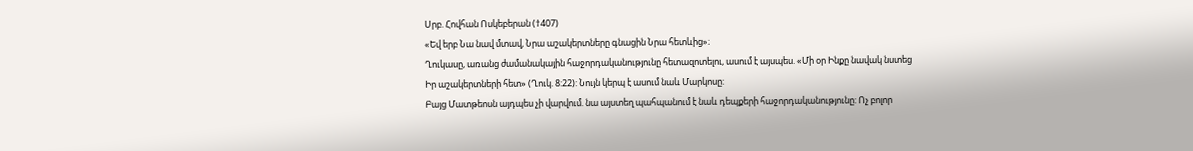Սրբ. Հովհան Ոսկեբերան (†407)
«Եվ երբ Նա նավ մտավ, Նրա աշակերտները գնացին Նրա հետևից»։
Ղուկասը, առանց ժամանակային հաջորդականությունը հետազոտելու, ասում է այսպես. «Մի օր Ինքը նավակ նստեց Իր աշակերտների հետ» (Ղուկ. 8:22): Նույն կերպ է ասում նաև Մարկոսը:
Բայց Մատթեոսն այդպես չի վարվում. նա այստեղ պահպանում է նաև դեպքերի հաջորդականությունը: Ոչ բոլոր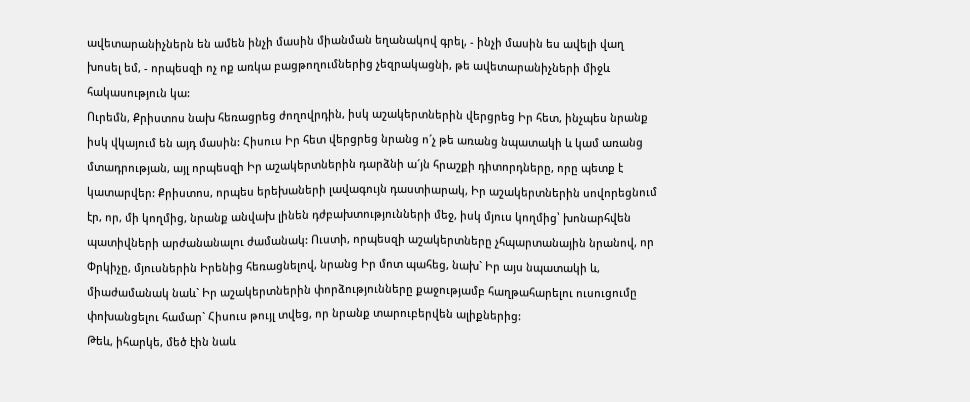ավետարանիչներն են ամեն ինչի մասին միանման եղանակով գրել, - ինչի մասին ես ավելի վաղ խոսել եմ, - որպեսզի ոչ ոք առկա բացթողումներից չեզրակացնի, թե ավետարանիչների միջև հակասություն կա:
Ուրեմն, Քրիստոս նախ հեռացրեց ժողովրդին, իսկ աշակերտներին վերցրեց Իր հետ, ինչպես նրանք իսկ վկայում են այդ մասին: Հիսուս Իր հետ վերցրեց նրանց ո´չ թե առանց նպատակի և կամ առանց մտադրության, այլ որպեսզի Իր աշակերտներին դարձնի ա´յն հրաշքի դիտորդները, որը պետք է կատարվեր: Քրիստոս, որպես երեխաների լավագույն դաստիարակ, Իր աշակերտներին սովորեցնում էր, որ, մի կողմից, նրանք անվախ լինեն դժբախտությունների մեջ, իսկ մյուս կողմից՝ խոնարհվեն պատիվների արժանանալու ժամանակ: Ուստի, որպեսզի աշակերտները չհպարտանային նրանով, որ Փրկիչը, մյուսներին Իրենից հեռացնելով, նրանց Իր մոտ պահեց, նախ` Իր այս նպատակի և, միաժամանակ նաև` Իր աշակերտներին փորձությունները քաջությամբ հաղթահարելու ուսուցումը փոխանցելու համար` Հիսուս թույլ տվեց, որ նրանք տարուբերվեն ալիքներից:
Թեև, իհարկե, մեծ էին նաև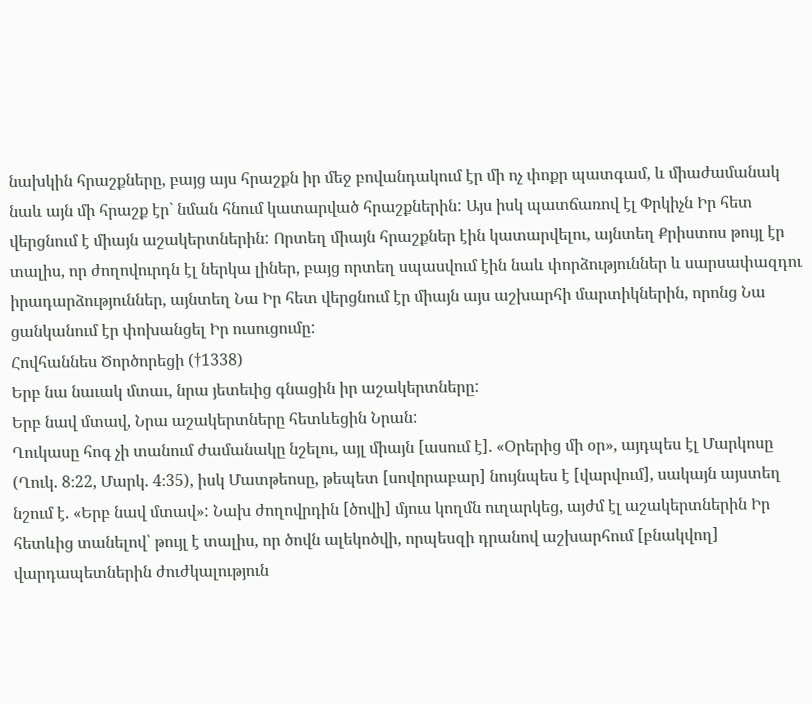նախկին հրաշքները, բայց այս հրաշքն իր մեջ բովանդակում էր մի ոչ փոքր պատգամ, և միաժամանակ նաև այն մի հրաշք էր` նման հնում կատարված հրաշքներին: Այս իսկ պատճառով էլ Փրկիչն Իր հետ վերցնում է միայն աշակերտներին: Որտեղ միայն հրաշքներ էին կատարվելու, այնտեղ Քրիստոս թույլ էր տալիս, որ ժողովուրդն էլ ներկա լիներ, բայց որտեղ սպասվում էին նաև փորձություններ և սարսափազդու իրադարձություններ, այնտեղ Նա Իր հետ վերցնում էր միայն այս աշխարհի մարտիկներին, որոնց Նա ցանկանում էր փոխանցել Իր ուսուցումը:
Հովհաննես Ծործորեցի (†1338)
Երբ նա նաւակ մտաւ, նրա յետեւից գնացին իր աշակերտները:
Երբ նավ մտավ, Նրա աշակերտները հետևեցին Նրան:
Ղուկասը հոգ չի տանում ժամանակը նշելու, այլ միայն [ասում է]. «Օրերից մի օր», այդպես էլ Մարկոսը (Ղուկ. 8։22, Մարկ. 4։35), իսկ Մատթեոսը, թեպետ [սովորաբար] նույնպես է [վարվում], սակայն այստեղ նշում է. «Երբ նավ մտավ»: Նախ ժողովրդին [ծովի] մյուս կողմն ուղարկեց, այժմ էլ աշակերտներին Իր հետևից տանելով՝ թույլ է տալիս, որ ծովն ալեկոծվի, որպեսզի դրանով աշխարհում [բնակվող] վարդապետներին ժուժկալություն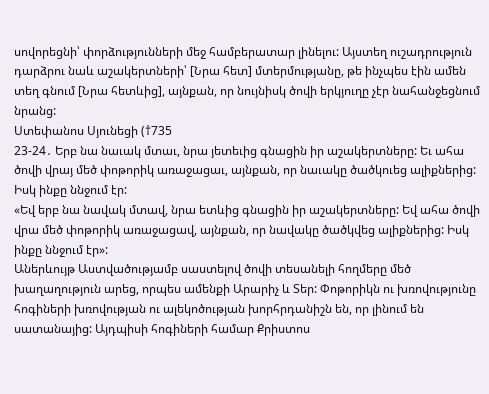սովորեցնի՝ փորձությունների մեջ համբերատար լինելու: Այստեղ ուշադրություն դարձրու նաև աշակերտների՝ [Նրա հետ] մտերմությանը, թե ինչպես էին ամեն տեղ գնում [Նրա հետևից], այնքան, որ նույնիսկ ծովի երկյուղը չէր նահանջեցնում նրանց:
Ստեփանոս Սյունեցի (†735
23-24․ Երբ նա նաւակ մտաւ, նրա յետեւից գնացին իր աշակերտները: Եւ ահա ծովի վրայ մեծ փոթորիկ առաջացաւ, այնքան, որ նաւակը ծածկուեց ալիքներից: Իսկ ինքը ննջում էր:
«Եվ երբ նա նավակ մտավ, նրա ետևից գնացին իր աշակերտները: Եվ ահա ծովի վրա մեծ փոթորիկ առաջացավ, այնքան, որ նավակը ծածկվեց ալիքներից: Իսկ ինքը ննջում էր»:
Աներևույթ Աստվածությամբ սաստելով ծովի տեսանելի հողմերը մեծ խաղաղություն արեց, որպես ամենքի Արարիչ և Տեր: Փոթորիկն ու խռովությունը հոգիների խռովության ու ալեկոծության խորհրդանիշն են, որ լինում են սատանայից: Այդպիսի հոգիների համար Քրիստոս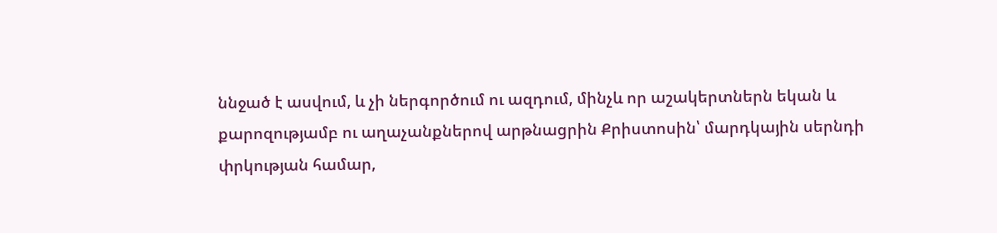ննջած է ասվում, և չի ներգործում ու ազդում, մինչև որ աշակերտներն եկան և քարոզությամբ ու աղաչանքներով արթնացրին Քրիստոսին՝ մարդկային սերնդի փրկության համար,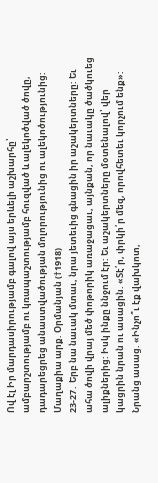Ով էլ Իր մարդասիրությամբ գալով այս երևելի աշխարհը՝ ամբարշտությամբ ու կռապաշտությամբ հուզված և ալեկոծված ծովը, դադարեցրեց անաստվածության մոլորությունից ու ալեկոծությունից:
Մաղաքիա արք. Օրմանյան (†1918)
23-27․ Երբ նա նաւակ մտաւ, նրա յետեւից գնացին իր աշակերտները: Եւ ահա ծովի վրայ մեծ փոթորիկ առաջացաւ, այնքան, որ նաւակը ծածկուեց ալիքներից: Իսկ ինքը ննջում էր: Եւ աշակերտները մօտենալով՝ վեր կացրին նրան ու ասացին. «Տէ՛ր, փրկի՛ր մեզ, որովհետեւ կորչում ենք»: Նրանց ասաց. «Ինչո՞ւ էք վախկոտ,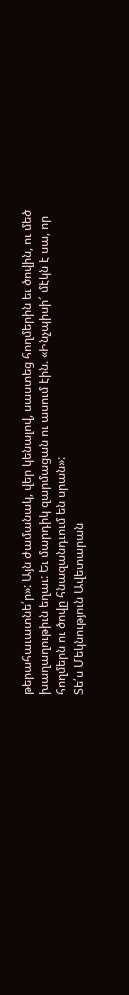թերահաւատնե՛ր»: Այն ժամանակ, վեր կենալով, սաստեց հողմերին եւ ծովին, ու մեծ խաղաղութիւն եղաւ: Եւ մարդիկ զարմացան ու ասում էին. «Ինչպիսի՜ մէկն է սա, որ հողմերն ու ծովը հնազանդւում են սրան»:
Տե՛ս Մեկնություն Ավետարան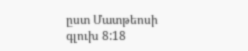ըստ Մատթեոսի գլուխ 8:18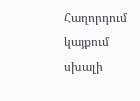Հաղորդում կայքում սխալի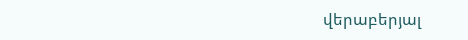վերաբերյալ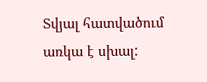Տվյալ հատվածում առկա է սխալ: